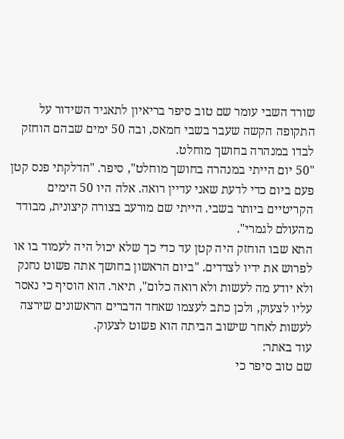שורד השבי עומר שם טוב סיפר בריאיון לתאגיד השידור על התקופה הקשה שעבר בשבי חמאס, ובה 50 ימים שבהם הוחזק לבדו במנהרה בחושך מוחלט.
"50 יום הייתי במנהרה בחושך מוחלט", סיפר. "הדלקתי פנס קטן פעם ביום כדי לדעת שאני עדיין רואה. אלה היו 50 הימים הקריטיים ביותר בשבי. הייתי שם מורעב בצורה קיצונית, מבודד מהעולם לגמרי".
התא שבו הוחזק היה קטן עד כדי כך שלא יכול היה לעמוד בו או לפרוש את ידיו לצדדים. "ביום הראשון בחושך אתה פשוט נחנק ולא יודע מה לעשות ולא רואה כלום", תיאר. הוא הוסיף כי נאסר עליו לצעוק, ולכן כתב לעצמו שאחד הדברים הראשונים שירצה לעשות לאחר שישוב הביתה הוא פשוט לצעוק.
עוד באתר:
שם טוב סיפר כי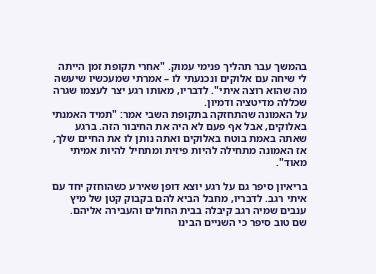בהמשך עבר תהליך פנימי עמוק. "אחרי תקופת זמן הייתה לי שיחה עם אלוקים ונכנעתי לו – אמרתי שמעכשיו שיעשה מה שהוא רוצה איתי". לדבריו, מאותו רגע יצר לעצמו שגרה שכללה מדיטציה ודמיון.
על האמונה שהתחזקה בתקופת השבי אמר: "תמיד האמנתי באלוקים, אבל אף פעם לא היה את החיבור הזה. ברגע שאתה באמת בוטח באלוקים ואתה נותן לו את החיים שלך, אז האמונה מתחילה להיות פיזית ומתחיל להיות אמיתי מאוד".

בריאיון סיפר גם על רגע יוצא דופן שאירע כשהוחזק יחד עם איתי רגב. לדבריו, מחבל הביא להם בקבוק קטן של מיץ ענבים שמיה רגב קיבלה בבית החולים והעבירה אליהם.
שם טוב סיפר כי השניים הבינו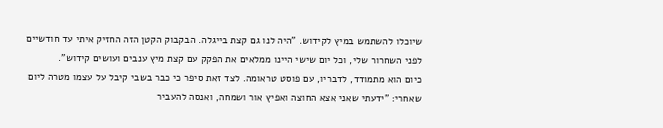שיוכלו להשתמש במיץ לקידוש. "היה לנו גם קצת בייגלה. הבקבוק הקטן הזה החזיק איתי עד חודשיים לפני השחרור שלי, וכל יום שישי היינו ממלאים את הפקק עם קצת מיץ ענבים ועושים קידוש".
כיום הוא מתמודד, לדבריו, עם פוסט טראומה. לצד זאת סיפר כי כבר בשבי קיבל על עצמו מטרה ליום שאחרי: "ידעתי שאני אצא החוצה ואפיץ אור ושמחה, ואנסה להעביר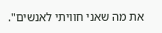את מה שאני חוויתי לאנשים".